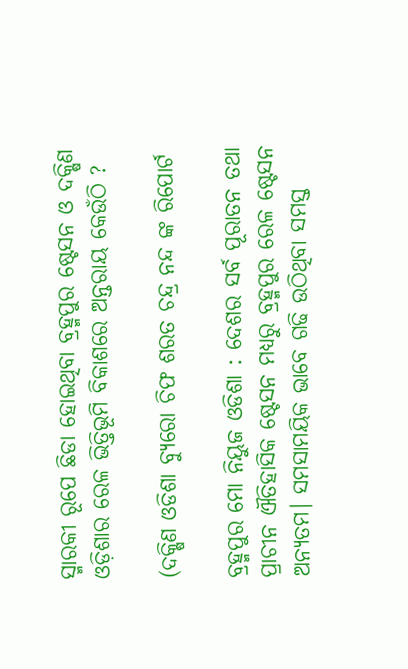ସ୍ମାରକୀ ରୂପେ ଛିଡା ହୋଇଥିବା ବ୍ରହ୍ମପୁର ଷ୍ଟେସନ ଓ ଦକ୍ଷିଣ ଓଡ଼ିଶାର ରେଳ ଭିତ୍ତିଭୂମି ବିକାଶରେ ଅନ୍ତରାୟ କେଉଁଠି ?

(ଦକ୍ଷିଣ ଓଡିଶା ବ୍ୟୁରୋ ଚିଫ ଶରତ ଚନ୍ଦ୍ର ନନ୍ଦ ଙ୍କ ରିପୋର୍ଟ

ବ୍ରହ୍ମପୁର ମୋ ନିୟୁଜ ଓଡିଶା : ଦେଶର ସର୍ବ ପୂରାତନ ତଥା ପ୍ରାଚୀନ ଐତିହାସିକ ଷ୍ଟେସନ ମଧ୍ୟରୁ ବ୍ରହ୍ମପୁର ରେଳ ଷ୍ଟେସନ ଅନ୍ୟତମ। ସମସାମୟିକ ଭାବେ ଗଢି ଉଠିଥିବା ସମସ୍ତ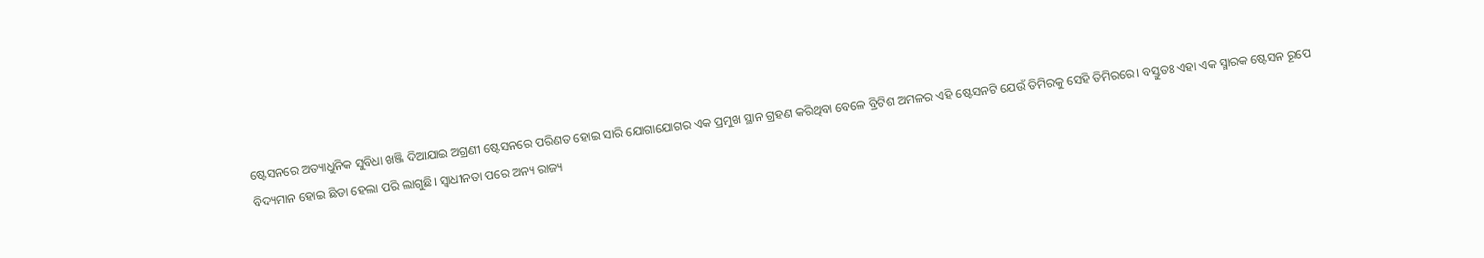ଷ୍ଟେସନରେ ଅତ୍ୟାଧୁନିକ ସୁବିଧା ଖଞ୍ଜି ଦିଆଯାଇ ଅଗ୍ରଣୀ ଷ୍ଟେସନରେ ପରିଣତ ହୋଇ ସାରି ଯୋଗାଯୋଗର ଏକ ପ୍ରମୁଖ ସ୍ଥାନ ଗ୍ରହଣ କରିଥିବା ବେଳେ ବ୍ରିଟିଶ ଅମଳର ଏହି ଷ୍ଟେସନଟି ଯେଉଁ ତିମିରକୁ ସେହି ତିମିରରେ। ବସ୍ତୁତଃ ଏହା ଏକ ସ୍ମାରକ ଷ୍ଟେସନ ରୂପେ ବିଦ୍ୟମାନ ହୋଇ ଛିଡା ହେଲା ପରି ଲାଗୁଛି। ସ୍ୱାଧୀନତା ପରେ ଅନ୍ୟ ରାଜ୍ୟ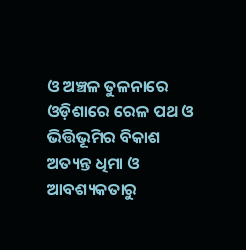ଓ ଅଞ୍ଚଳ ତୁଳନାରେ ଓଡ଼ିଶାରେ ରେଳ ପଥ ଓ ଭିତ୍ତିଭୂମିର ବିକାଶ ଅତ୍ୟନ୍ତ ଧିମା ଓ ଆବଶ୍ୟକତାରୁ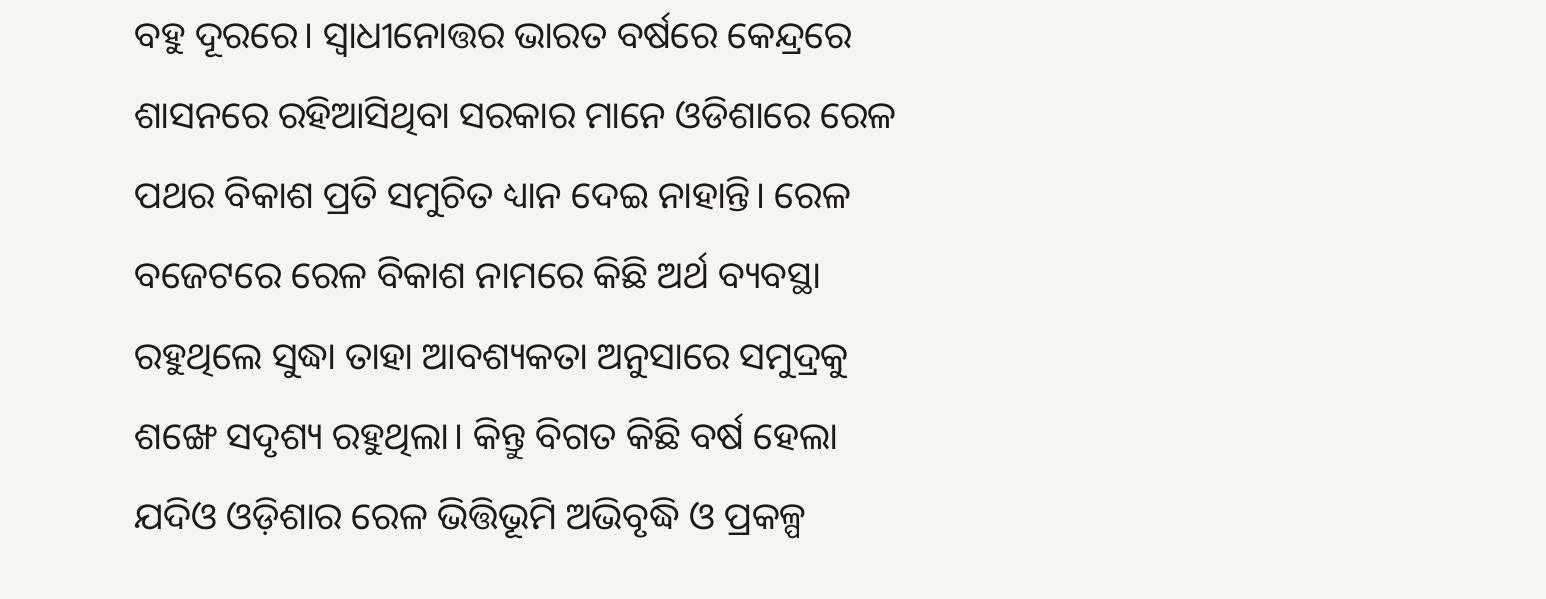ବହୁ ଦୂରରେ। ସ୍ଵାଧୀନୋତ୍ତର ଭାରତ ବର୍ଷରେ କେନ୍ଦ୍ରରେ ଶାସନରେ ରହିଆସିଥିବା ସରକାର ମାନେ ଓଡିଶାରେ ରେଳ ପଥର ବିକାଶ ପ୍ରତି ସମୁଚିତ ଧ୍ୟାନ ଦେଇ ନାହାନ୍ତି। ରେଳ ବଜେଟରେ ରେଳ ବିକାଶ ନାମରେ କିଛି ଅର୍ଥ ବ୍ୟବସ୍ଥା ରହୁଥିଲେ ସୁଦ୍ଧା ତାହା ଆବଶ୍ୟକତା ଅନୁସାରେ ସମୁଦ୍ରକୁ ଶଙ୍ଖେ ସଦୃଶ୍ୟ ରହୁଥିଲା। କିନ୍ତୁ ବିଗତ କିଛି ବର୍ଷ ହେଲା ଯଦିଓ ଓଡ଼ିଶାର ରେଳ ଭିତ୍ତିଭୂମି ଅଭିବୃଦ୍ଧି ଓ ପ୍ରକଳ୍ପ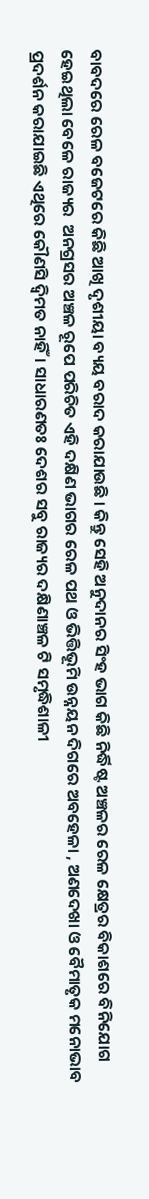ବାବଦରେ ରେଳ ବଜେଟରେ କିଛି ଆଖି ଦୃଶୀୟା ବ୍ୟୟ ବରାଦ କରାଯାଉଛି । କିନ୍ତୁ ସେହି ଅନୁଦାନର ସିଂହ ଭାଗ କିଛି ନିର୍ଦ୍ଧିଷ୍ଟ ଅଞ୍ଚଳର ରେଳ କ୍ଷେତ୍ରର ବିକାଶରେ ବିନିଯୋଗ ହେଇଥିଲା ବେଳେ ରାଜ୍ୟର  ଅନଗ୍ରସର ଅଞ୍ଚଳ ରୂପେ ପରିଚିତ ଏହି ଦକ୍ଷିଣ ଭାଗର ରେଳ ପଥ ଓ ଭିତ୍ତିଭୂମି ଉନ୍ନୟନ ଦିଗରେ ଅବହେଳା , ଅଣଦେଖା ଓ ବୈମାତୃକ ମନୋଭାବ ପ୍ରଦର୍ଶନ କରାଯାଇଛି ଏଥିରେ କୌଣସି ଦ୍ଵିମତ ନାହିଁ। ସାଧାରଣତଃ ଦେଶର ସବୁ ରାଜ୍ୟର ଦକ୍ଷିଣାଞ୍ଚଳ ଟି ସମୃଦ୍ଧିଶାଳୀ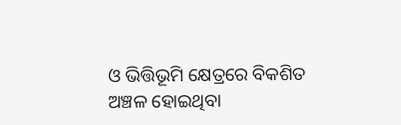ଓ ଭିତ୍ତିଭୂମି କ୍ଷେତ୍ରରେ ବିକଶିତ ଅଞ୍ଚଳ ହୋଇଥିବା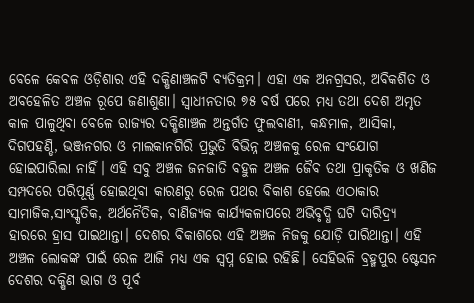ବେଳେ କେବଳ ଓଡ଼ିଶାର ଏହି ଦକ୍ଷିଣାଞ୍ଚଳଟି ବ୍ୟତିକ୍ରମ। ଏହା ଏକ ଅନଗ୍ରସର, ଅବିକଶିତ ଓ ଅବହେଳିତ ଅଞ୍ଚଳ ରୂପେ ଜଣାଶୁଣା। ସ୍ବାଧୀନତାର ୭୫ ବର୍ଷ ପରେ ମଧ୍ୟ ତଥା ଦେଶ ଅମୃତ କାଳ ପାଳୁଥିବା ବେଳେ ରାଜ୍ୟର ଦକ୍ଷିଣାଞ୍ଚଳ ଅନ୍ତର୍ଗତ ଫୁଲବାଣୀ, କନ୍ଧମାଳ, ଆସିକା, ଦିଗପହଣ୍ଡି, ଭଞ୍ଜନଗର ଓ ମାଲକାନଗିରି ପ୍ରଭୁତି ବିଭିନ୍ନ ଅଞ୍ଚଳକୁ ରେଳ ସଂଯୋଗ ହୋଇପାରିଲା ନାହିଁ। ଏହି ସବୁ ଅଞ୍ଚଳ ଜନଜାତି ବହୁଳ ଅଞ୍ଚଳ ଜୈବ ତଥା ପ୍ରାକୃତିକ ଓ ଖଣିଜ ସମ୍ପଦରେ ପରିପୂର୍ଣ୍ଣ ହୋଇଥିବା କାରଣରୁ ରେଳ ପଥର ବିକାଶ ହେଲେ ଏଠାକାର ସାମାଜିକ,ସାଂସ୍କୃତିକ, ଅର୍ଥନୈତିକ, ବାଣିଜ୍ୟକ କାର୍ଯ୍ୟକଳାପରେ ଅଭିବୃଦ୍ଧି ଘଟି ଦାରିଦ୍ର୍ୟ ହାରରେ ହ୍ରାସ ପାଇଥାନ୍ତା। ଦେଶର ବିକାଶରେ ଏହି ଅଞ୍ଚଳ ନିଜକୁ ଯୋଡ଼ି ପାରିଥାନ୍ତା। ଏହି ଅଞ୍ଚଳ ଲୋକଙ୍କ ପାଇଁ ରେଳ ଆଜି ମଧ୍ୟ ଏକ ସ୍ବପ୍ନ ହୋଇ ରହିଛି। ସେହିଭଳି ବ୍ରହ୍ମପୁର ଷ୍ଟେସନ ଦେଶର ଦକ୍ଷିଣ ଭାଗ ଓ ପୂର୍ବ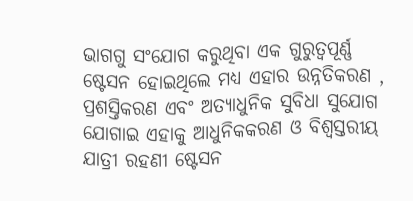ଭାଗଗୁ ସଂଯୋଗ କରୁଥିବା ଏକ ଗୁରୁତ୍ବପୂର୍ଣ୍ଣ ଷ୍ଟେସନ ହୋଇଥିଲେ ମଧ୍ୟ ଏହାର ଉନ୍ନତିକରଣ , ପ୍ରଶସ୍ତିକରଣ ଏବଂ ଅତ୍ୟାଧୁନିକ ସୁବିଧା ସୁଯୋଗ ଯୋଗାଇ ଏହାକୁ ଆଧୁନିକକରଣ ଓ ବିଶ୍ବସ୍ତରୀୟ ଯାତ୍ରୀ ରହଣୀ ଷ୍ଟେସନ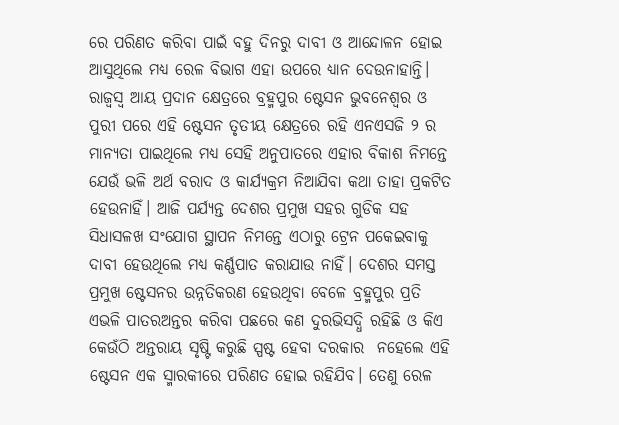ରେ ପରିଣତ କରିବା ପାଇଁ ବହୁ ଦିନରୁ ଦାବୀ ଓ ଆନ୍ଦୋଳନ ହୋଇ ଆସୁଥିଲେ ମଧ୍ୟ ରେଳ ବିଭାଗ ଏହା ଉପରେ ଧ୍ୟାନ ଦେଉନାହାନ୍ତି। ରାଜ୍ଵସ୍ଵ ଆୟ ପ୍ରଦାନ କ୍ଷେତ୍ରରେ ବ୍ରହ୍ମପୁର ଷ୍ଟେସନ ଭୁବନେଶ୍ୱର ଓ ପୁରୀ ପରେ ଏହି ଷ୍ଟେସନ ତୃତୀୟ କ୍ଷେତ୍ରରେ ରହି ଏନଏସଜି ୨ ର ମାନ୍ୟତା ପାଇଥିଲେ ମଧ୍ୟ ସେହି ଅନୁପାତରେ ଏହାର ବିକାଶ ନିମନ୍ତେ ଯେଉଁ ଭଳି ଅର୍ଥ ବରାଦ ଓ କାର୍ଯ୍ୟକ୍ରମ ନିଆଯିବା କଥା ତାହା ପ୍ରକଟିତ ହେଉନାହିଁ। ଆଜି ପର୍ଯ୍ୟନ୍ତ ଦେଶର ପ୍ରମୁଖ ସହର ଗୁଡିକ ସହ ସିଧାସଳଖ ସଂଯୋଗ ସ୍ଥାପନ ନିମନ୍ତେ ଏଠାରୁ ଟ୍ରେନ ପକେଇବାକୁ ଦାବୀ ହେଉଥିଲେ ମଧ୍ୟ କର୍ଣ୍ଣପାତ କରାଯାଉ ନାହିଁ। ଦେଶର ସମସ୍ତ ପ୍ରମୁଖ ଷ୍ଟେସନର ଉନ୍ନତିକରଣ ହେଉଥିବା ବେଳେ ବ୍ରହ୍ମପୁର ପ୍ରତି ଏଭଳି ପାତରଅନ୍ତର କରିବା ପଛରେ କଣ ଦୁରଭିସଦ୍ଧି ରହିଛି ଓ କିଏ କେଉଁଠି ଅନ୍ତରାୟ ସୃଷ୍ଟି କରୁଛି ସ୍ପଷ୍ଟ ହେବା ଦରକାର  ନହେଲେ ଏହି ଷ୍ଟେସନ ଏକ ସ୍ମାରକୀରେ ପରିଣତ ହୋଇ ରହିଯିବ। ତେଣୁ ରେଳ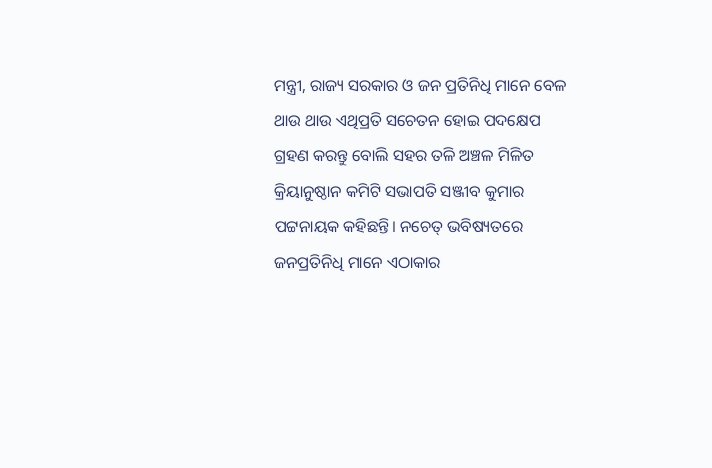ମନ୍ତ୍ରୀ, ରାଜ୍ୟ ସରକାର ଓ ଜନ ପ୍ରତିନିଧି ମାନେ ବେଳ ଥାଉ ଥାଉ ଏଥିପ୍ରତି ସଚେତନ ହୋଇ ପଦକ୍ଷେପ ଗ୍ରହଣ କରନ୍ତୁ ବୋଲି ସହର ତଳି ଅଞ୍ଚଳ ମିଳିତ କ୍ରିୟାନୁଷ୍ଠାନ କମିଟି ସଭାପତି ସଞ୍ଜୀବ କୁମାର ପଟ୍ଟନାୟକ କହିଛନ୍ତି। ନଚେତ୍ ଭବିଷ୍ୟତରେ ଜନପ୍ରତିନିଧି ମାନେ ଏଠାକାର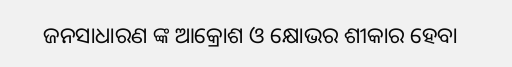ଜନସାଧାରଣ ଙ୍କ ଆକ୍ରୋଶ ଓ କ୍ଷୋଭର ଶୀକାର ହେବା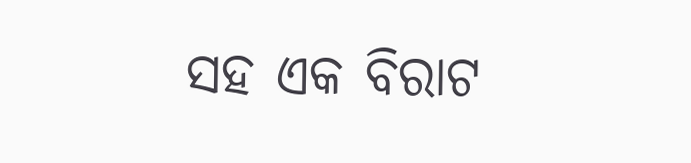ସହ ଏକ ବିରାଟ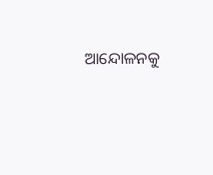ଆନ୍ଦୋଳନକୁ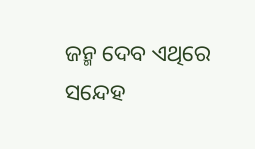ଜନ୍ମ ଦେବ ଏଥିରେ ସନ୍ଦେହ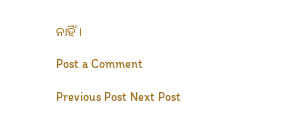ନାହିଁ।

Post a Comment

Previous Post Next Post